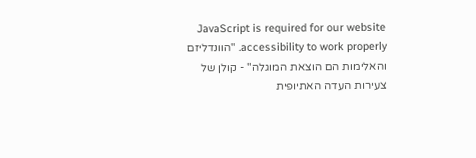JavaScript is required for our website accessibility to work properly. "הוונדליזם והאלימות הם הוצאת המוגלה" - קולן של צעירות העדה האתיופית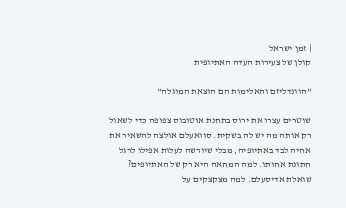| זמן ישראל
קולן של צעירות העדה האתיופית

"הוונדליזם והאלימות הם הוצאת המוגלה"

שוטרים עצרו את ירוס בתחנת אוטובוס צפופה כדי לשאול רק אותה מה יש לה בשקית. סוואעלם אולצה להשאיר את אחיה לבד באתיופיה, מבלי שיורשה לעלות אפילו לרגל חתונת אחותו. למה המחאה היא רק של האתיופים? שואלת אדיסעלם. למה מצקצקים על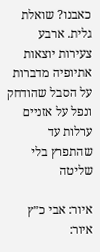כאבנו? שואלת גלית. ארבע צעירות יוצאות אתיופיה מדברות על הסבל שהודחק ונפל על אזניים ערלות עד שהתפרץ בלי שליטה

איור: אבי כ״ץ
איור: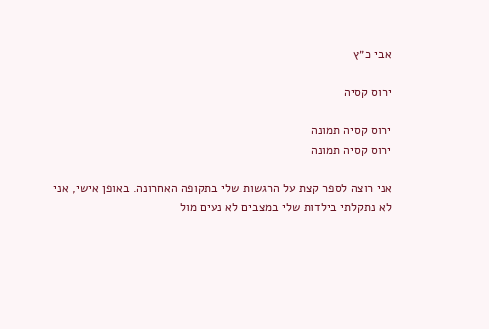אבי כ״ץ

ירוס קסיה

ירוס קסיה תמונה
ירוס קסיה תמונה

אני רוצה לספר קצת על הרגשות שלי בתקופה האחרונה. באופן אישי, אני לא נתקלתי בילדות שלי במצבים לא נעים מול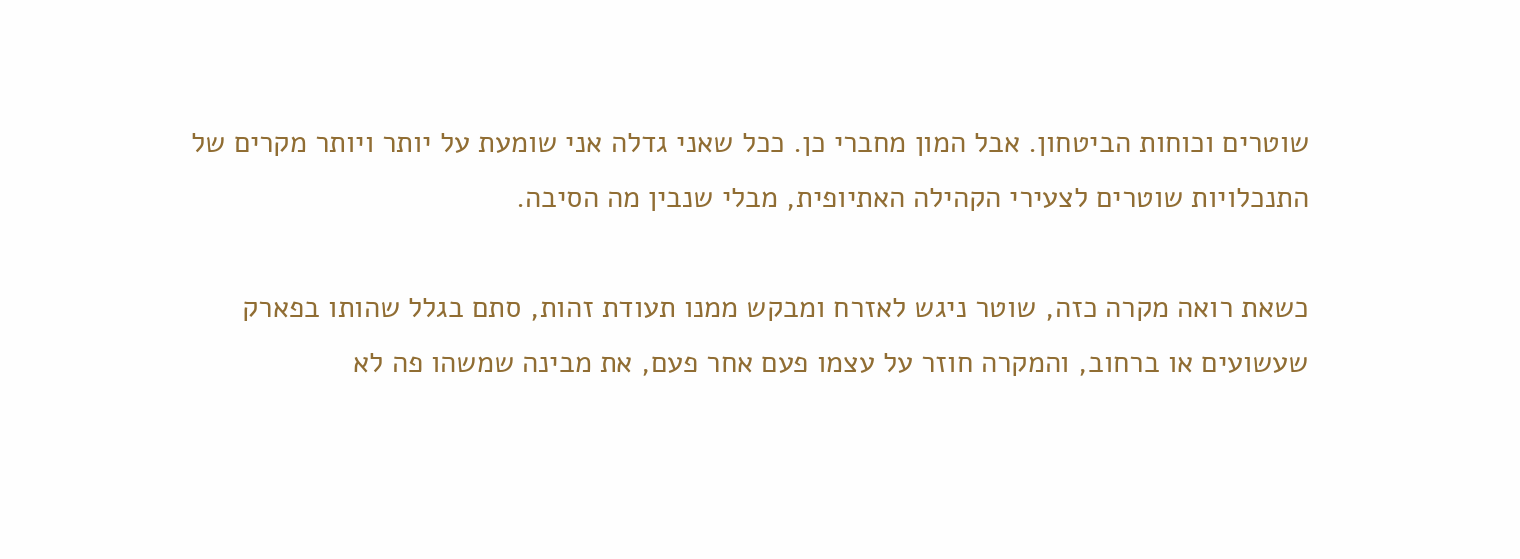שוטרים וכוחות הביטחון. אבל המון מחברי כן. ככל שאני גדלה אני שומעת על יותר ויותר מקרים של התנכלויות שוטרים לצעירי הקהילה האתיופית, מבלי שנבין מה הסיבה.

כשאת רואה מקרה כזה, שוטר ניגש לאזרח ומבקש ממנו תעודת זהות, סתם בגלל שהותו בפארק שעשועים או ברחוב, והמקרה חוזר על עצמו פעם אחר פעם, את מבינה שמשהו פה לא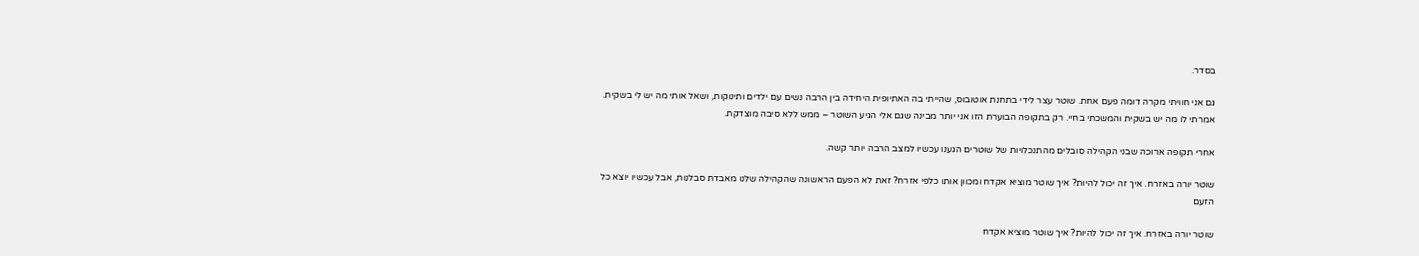בסדר.

גם אני חוויתי מקרה דומה פעם אחת. שוטר עצר לידי בתחנת אוטובוס, שהייתי בה האתיופית היחידה בין הרבה נשים עם ילדים ותינוקות, ושאל אותי מה יש לי בשקית. אמרתי לו מה יש בשקית והמשכתי בחיי. רק בתקופה הבוערת הזו אני יותר מבינה שגם אלי הגיע השוטר – ממש ללא סיבה מוצדקת.

אחרי תקופה ארוכה שבני הקהילה סובלים מהתנכלויות של שוטרים הגענו עכשיו למצב הרבה יותר קשה.

שוטר יורה באזרח. איך זה יכול להיות? איך שוטר מוציא אקדח ומכוון אותו כלפי אזרח? זאת לא הפעם הראשונה שהקהילה שלנו מאבדת סבלנות, אבל עכשיו יוצא כל הזעם

שוטר יורה באזרח. איך זה יכול להיות? איך שוטר מוציא אקדח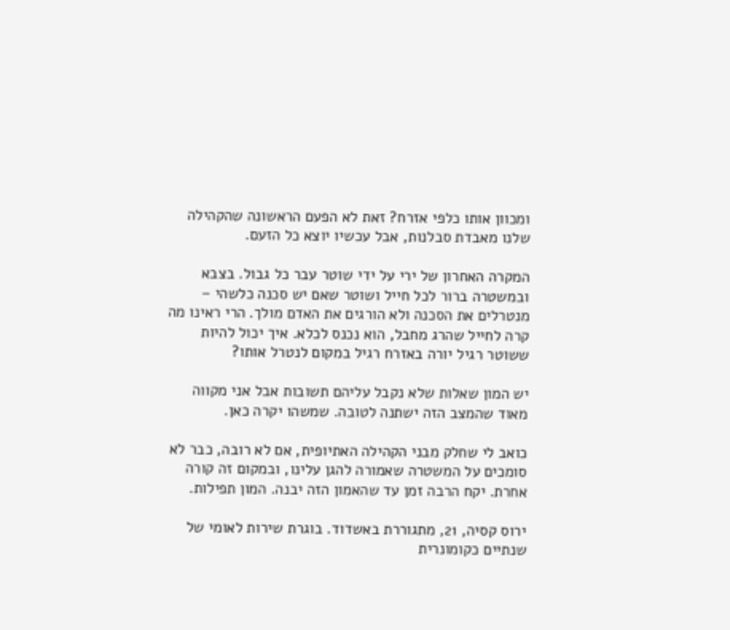ומכוון אותו כלפי אזרח? זאת לא הפעם הראשונה שהקהילה שלנו מאבדת סבלנות, אבל עכשיו יוצא כל הזעם.

המקרה האחרון של ירי על ידי שוטר עבר כל גבול. בצבא ובמשטרה ברור לכל חייל ושוטר שאם יש סכנה כלשהי – מנטרלים את הסכנה ולא הורגים את האדם מולך. הרי ראינו מה קרה לחייל שהרג מחבל, הוא נכנס לכלא. איך יכול להיות ששוטר רגיל יורה באזרח רגיל במקום לנטרל אותו?

יש המון שאלות שלא נקבל עליהם תשובות אבל אני מקווה מאוד שהמצב הזה ישתנה לטובה. שמשהו יקרה כאן.

כואב לי שחלק מבני הקהילה האתיופית, אם לא רובה, כבר לא סומכים על המשטרה שאמורה להגן עלינו, ובמקום זה קורה אחרת. יקח הרבה זמן עד שהאמון הזה יבנה. המון תפילות.

ירוס קסיה, 21, מתגוררת באשדוד. בוגרת שירות לאומי של שנתיים כקומונרית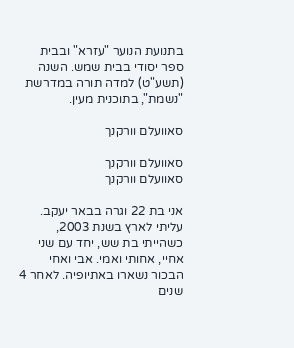בתנועת הנוער "עזרא" ובבית ספר יסודי בבית שמש. השנה (תשע"ט) למדה תורה במדרשת "נשמת", בתוכנית מעין.

סאוועלם וורקנך

סאוועלם וורקנך
סאוועלם וורקנך

אני בת 22 וגרה בבאר יעקב. עליתי לארץ בשנת 2003, כשהייתי בת שש, יחד עם שני אחיי, אחותי ואמי. אבי ואחי הבכור נשארו באתיופיה. לאחר 4 שנים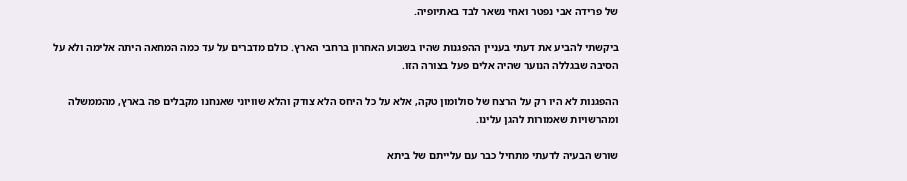של פרידה אבי נפטר ואחי נשאר לבד באתיופיה.

ביקשתי להביע את דעתי בעניין ההפגנות שהיו בשבוע האחרון ברחבי הארץ. כולם מדברים על עד כמה המחאה היתה אלימה ולא על הסיבה שבגללה הנוער שהיה אלים פעל בצורה הזו.

ההפגנות לא היו רק על הרצח של סולומון טקה, אלא על כל היחס הלא צודק והלא שוויוני שאנחנו מקבלים פה בארץ, מהממשלה ומהרשויות שאמורות להגן עלינו.

שורש הבעיה לדעתי מתחיל כבר עם עלייתם של ביתא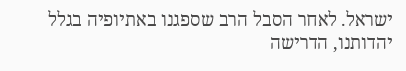ישראל. לאחר הסבל הרב שספגנו באתיופיה בגלל יהדותנו, הדרישה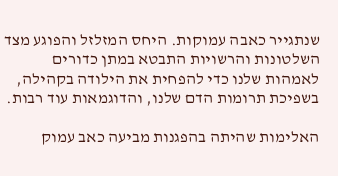שנתגייר כאבה עמוקות. היחס המזלזל והפוגע מצד השלטונות והרשויות התבטא במתן כדורים לאמהות שלנו כדי להפחית את הילודה בקהילה, בשפיכת תרומות הדם שלנו, והדוגמאות עוד רבות.

האלימות שהיתה בהפגנות מביעה כאב עמוק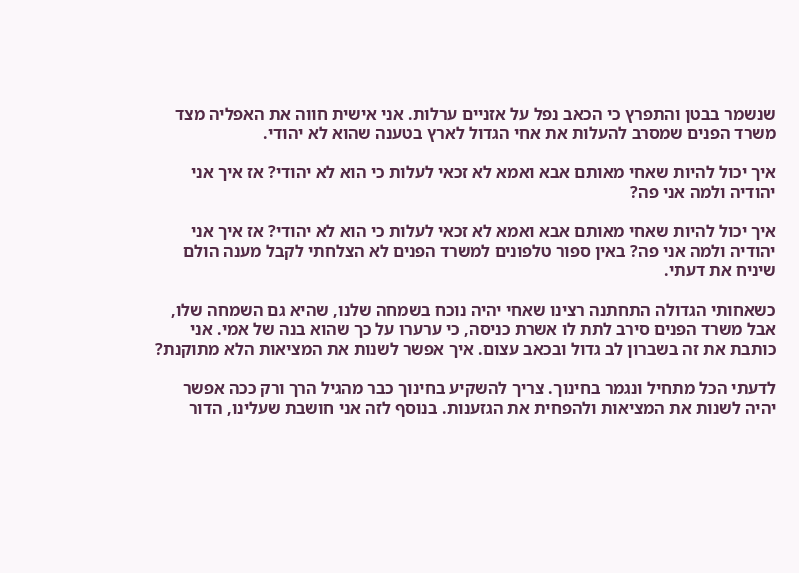שנשמר בבטן והתפרץ כי הכאב נפל על אזניים ערלות. אני אישית חווה את האפליה מצד משרד הפנים שמסרב להעלות את אחי הגדול לארץ בטענה שהוא לא יהודי.

איך יכול להיות שאחי מאותם אבא ואמא לא זכאי לעלות כי הוא לא יהודי? אז איך אני יהודיה ולמה אני פה?

איך יכול להיות שאחי מאותם אבא ואמא לא זכאי לעלות כי הוא לא יהודי? אז איך אני יהודיה ולמה אני פה? באין ספור טלפונים למשרד הפנים לא הצלחתי לקבל מענה הולם שיניח את דעתי.

כשאחותי הגדולה התחתנה רצינו שאחי יהיה נוכח בשמחה שלנו, שהיא גם השמחה שלו, אבל משרד הפנים סירב לתת לו אשרת כניסה, כי ערערו על כך שהוא בנה של אמי. אני כותבת את זה בשברון לב גדול ובכאב עצום. איך אפשר לשנות את המציאות הלא מתוקנת?

לדעתי הכל מתחיל ונגמר בחינוך. צריך להשקיע בחינוך כבר מהגיל הרך ורק ככה אפשר יהיה לשנות את המציאות ולהפחית את הגזענות. בנוסף לזה אני חושבת שעלינו, הדור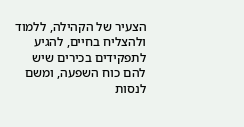הצעיר של הקהילה, ללמוד ולהצליח בחיים, להגיע לתפקידים בכירים שיש להם כוח השפעה, ומשם לנסות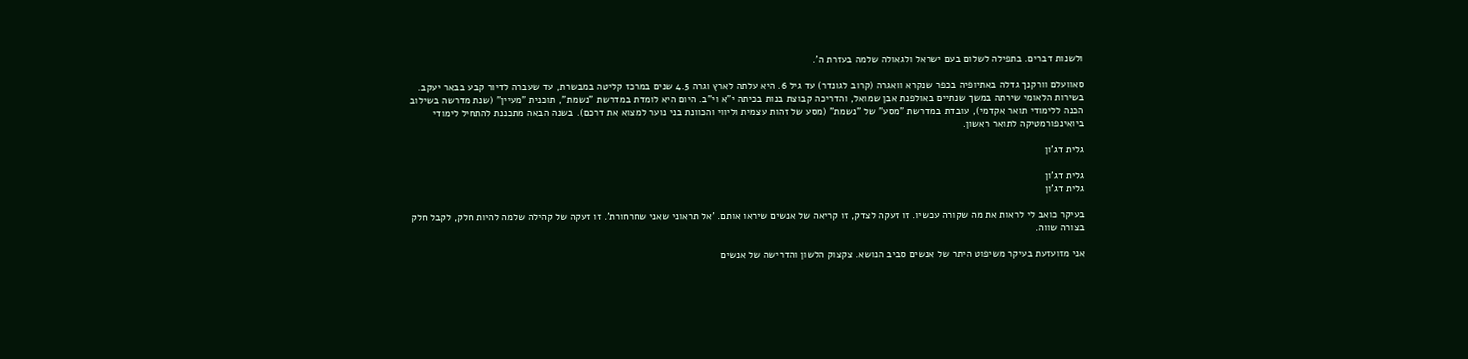ולשנות דברים. בתפילה לשלום בעם ישראל ולגאולה שלמה בעזרת ה'.

סאוועלם וורקנך גדלה באתיופיה בכפר שנקרא וואגרה (קרוב לגונדר) עד גיל 6. היא עלתה לארץ וגרה 4.5 שנים במרכז קליטה במבשרת, עד שעברה לדיור קבע בבאר יעקב. בשירות הלאומי שירתה במשך שנתיים באולפנת אבן שמואל, והדריכה קבוצת בנות בכיתה י"א וי"ב. היום היא לומדת במדרשת "נשמת", תוכנית "מעיין" (שנת מדרשה בשילוב הכנה ללימודי תואר אקדמי), עובדת במדרשת "מסע" של "נשמת" (מסע של זהות עצמית וליווי והכוונת בני נוער למצוא את דרכם). בשנה הבאה מתכננת להתחיל לימודי ביואינפורמטיקה לתואר ראשון.

גלית דג'ון

גלית דג'ון
גלית דג'ון

בעיקר כואב לי לראות את מה שקורה עכשיו. זו זעקה לצדק, זו קריאה של אנשים שיראו אותם. 'אל תראוני שאני שחרחורת'. זו זעקה של קהילה שלמה להיות חלק, לקבל חלק בצורה שווה.

אני מזועזעת בעיקר משיפוט היתר של אנשים סביב הנושא. צקצוק הלשון והדרישה של אנשים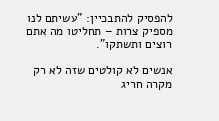להפסיק להתבכיין: "עשיתם לנו מספיק צרות – תחליטו מה אתם רוצים ותשתקו".

אנשים לא קולטים שזה לא רק מקרה חריג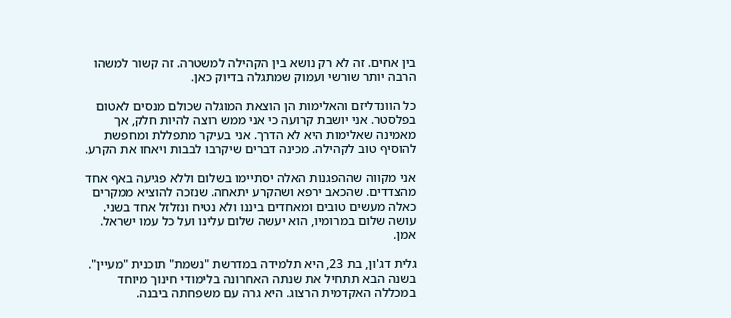בין אחים. זה לא רק נושא בין הקהילה למשטרה. זה קשור למשהו הרבה יותר שורשי ועמוק שמתגלה בדיוק כאן.

כל הוונדליזם והאלימות הן הוצאת המוגלה שכולם מנסים לאטום בפלסטר. אני יושבת קרועה כי אני ממש רוצה להיות חלק, אך מאמינה שאלימות היא לא הדרך. אני בעיקר מתפללת ומחפשת להוסיף טוב לקהילה. מכינה דברים שיקרבו לבבות ויאחו את הקרע.

אני מקווה שההפגנות האלה יסתיימו בשלום וללא פגיעה באף אחד מהצדדים. שהכאב ירפא ושהקרע יתאחה. שנזכה להוציא ממקרים כאלה מעשים טובים ומאחדים ביננו ולא נטיח ונזלזל אחד בשני. עושה שלום במרומיו, הוא יעשה שלום עלינו ועל כל עמו ישראל. אמן.

גלית דג'ון, בת 23, היא תלמידה במדרשת "נשמת" תוכנית "מעיין". בשנה הבא תתחיל את שנתה האחרונה בלימודי חינוך מיוחד במכללה האקדמית הרצוג. היא גרה עם משפחתה ביבנה.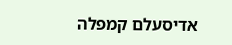אדיסעלם קמפלה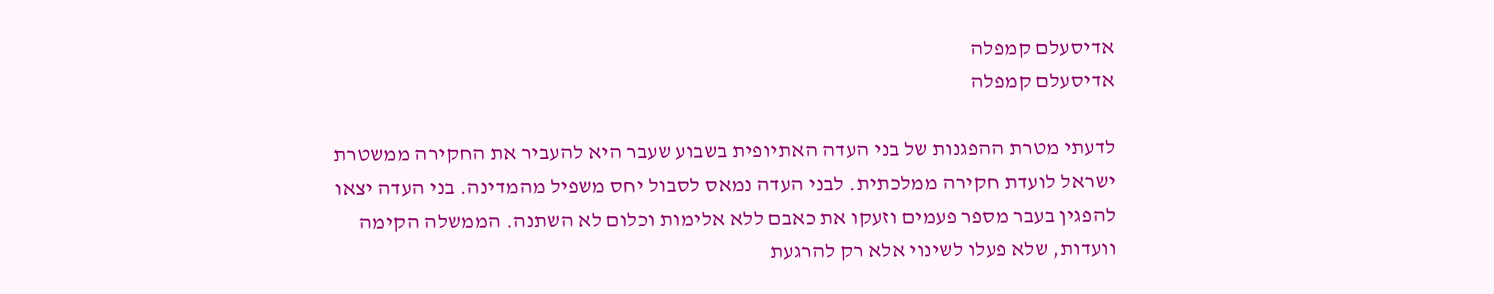אדיסעלם קמפלה
אדיסעלם קמפלה

לדעתי מטרת ההפגנות של בני העדה האתיופית בשבוע שעבר היא להעביר את החקירה ממשטרת ישראל לועדת חקירה ממלכתית. לבני העדה נמאס לסבול יחס משפיל מהמדינה. בני העדה יצאו להפגין בעבר מספר פעמים וזעקו את כאבם ללא אלימות וכלום לא השתנה. הממשלה הקימה וועדות, שלא פעלו לשינוי אלא רק להרגעת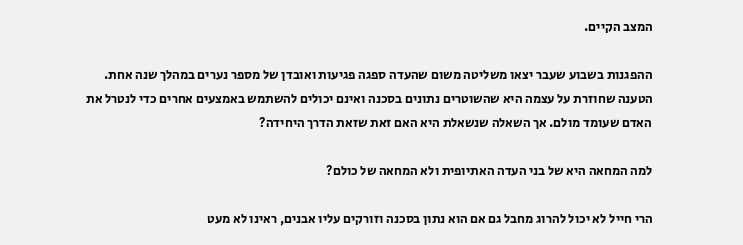המצב הקיים.

ההפגנות בשבוע שעבר יצאו משליטה משום שהעדה ספגה פגיעות ואובדן של מספר נערים במהלך שנה אחת. הטענה שחוזרת על עצמה היא שהשוטרים נתונים בסכנה ואינם יכולים להשתמש באמצעים אחרים כדי לנטרל את האדם שעומד מולם. אך השאלה שנשאלת היא האם זאת שזאת הדרך היחידה?

למה המחאה היא של בני העדה האתיופית ולא המחאה של כולם?

הרי חייל לא יכול להרוג מחבל גם אם הוא נתון בסכנה וזורקים עליו אבנים, ראינו לא מעט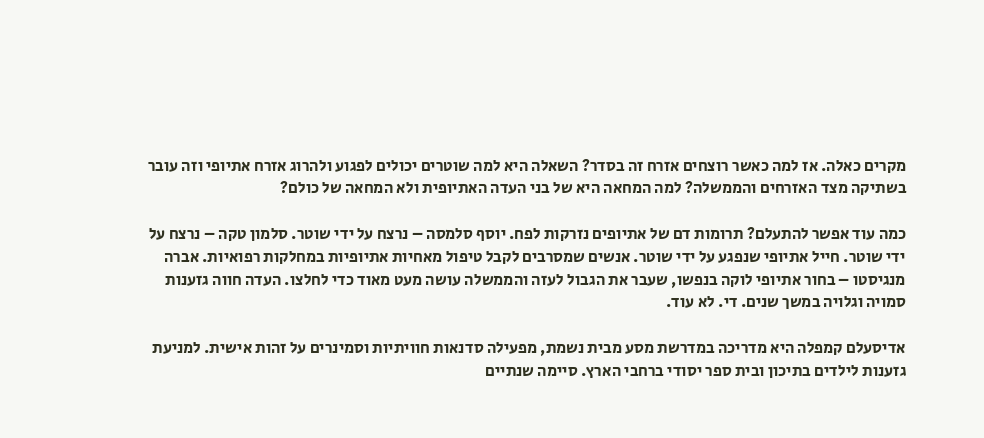מקרים כאלה. אז למה כאשר רוצחים אזרח זה בסדר? השאלה היא למה שוטרים יכולים לפגוע ולהרוג אזרח אתיופי וזה עובר בשתיקה מצד האזרחים והממשלה? למה המחאה היא של בני העדה האתיופית ולא המחאה של כולם?

כמה עוד אפשר להתעלם? תרומות דם של אתיופים נזרקות לפח. יוסף סלמסה – נרצח על ידי שוטר. סלמון טקה – נרצח על ידי שוטר. חייל אתיופי שנפגע על ידי שוטר. אנשים שמסרבים לקבל טיפול מאחיות אתיופיות במחלקות רפואיות. אברה מנגיסטו – בחור אתיופי לוקה בנפשו, שעבר את הגבול לעזה והממשלה עושה מעט מאוד כדי לחלצו. העדה חווה גזענות סמויה וגלויה במשך שנים. די. לא עוד.

אדיסעלם קמפלה היא מדריכה במדרשת מסע מבית נשמת, מפעילה סדנאות חוויתיות וסמינרים על זהות אישית. למניעת גזענות לילדים בתיכון ובית ספר יסודי ברחבי הארץ. סיימה שנתיים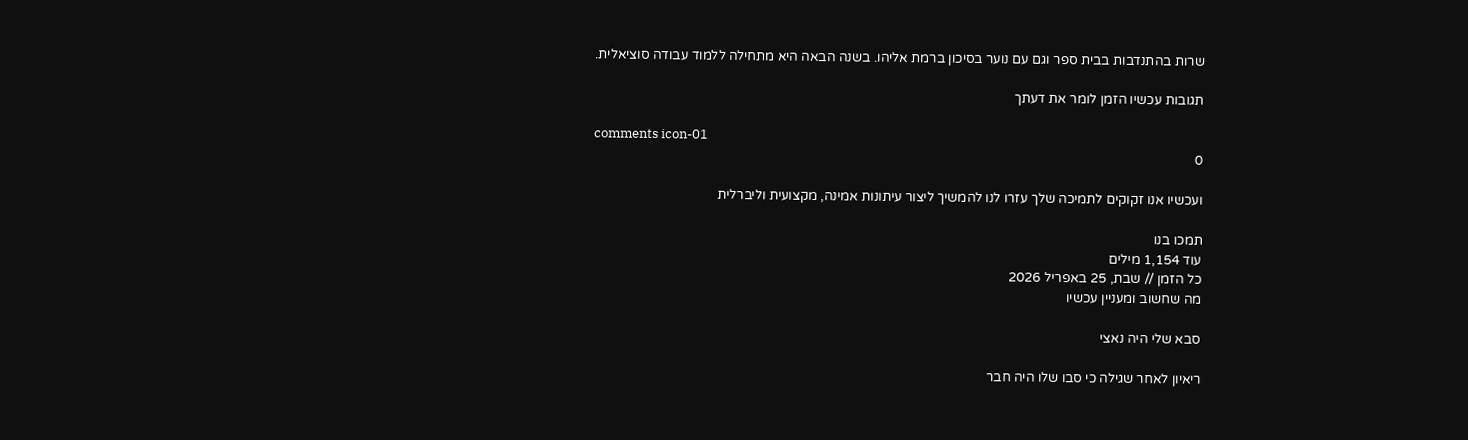שרות בהתנדבות בבית ספר וגם עם נוער בסיכון ברמת אליהו. בשנה הבאה היא מתחילה ללמוד עבודה סוציאלית.

תגובות עכשיו הזמן לומר את דעתך

comments icon-01
0

ועכשיו אנו זקוקים לתמיכה שלך עזרו לנו להמשיך ליצור עיתונות אמינה, מקצועית וליברלית

תמכו בנו
עוד 1,154 מילים
כל הזמן // שבת, 25 באפריל 2026
מה שחשוב ומעניין עכשיו

סבא שלי היה נאצי

ריאיון לאחר שגילה כי סבו שלו היה חבר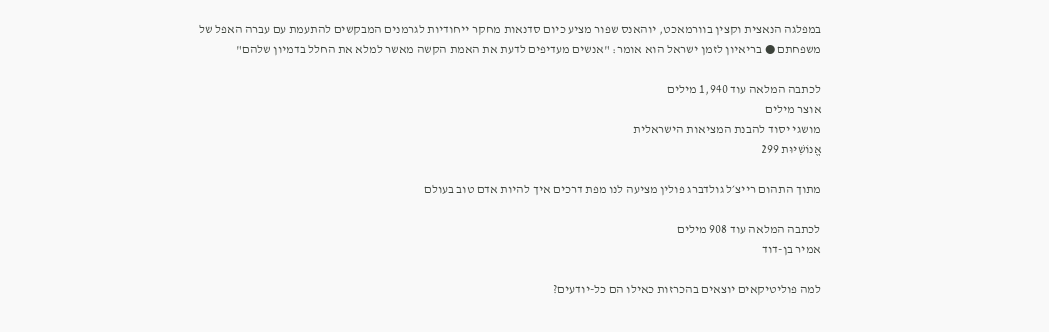במפלגה הנאצית וקצין בוורמאכט, יוהאנס שפור מציע כיום סדנאות מחקר ייחודיות לגרמנים המבקשים להתעמת עם עברה האפל של משפחתם ● בריאיון לזמן ישראל הוא אומר: "אנשים מעדיפים לדעת את האמת הקשה מאשר למלא את החלל בדמיון שלהם"

לכתבה המלאה עוד 1,940 מילים
אוצר מילים
מושגי יסוד להבנת המציאות הישראלית
אֱנוֹשִׁיּוּת 299

מתוך התהום רייצ׳ל גולדברג פולין מציעה לנו מפת דרכים איך להיות אדם טוב בעולם

לכתבה המלאה עוד 908 מילים
אמיר בן-דוד

למה פוליטיקאים יוצאים בהכרזות כאילו הם כל-יודעים?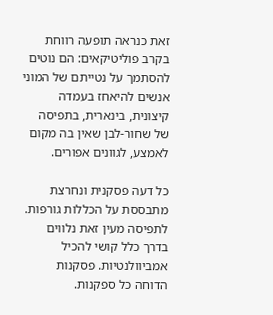זאת כנראה תופעה רווחת בקרב פוליטיקאים: הם נוטים להסתמך על נטייתם של המוני אנשים להיאחז בעמדה קיצונית, בינארית, בתפיסה של שחור-לבן שאין בה מקום לאמצע, לגוונים אפורים.

כל דעה פסקנית ונחרצת מתבססת על הכללות גורפות. לתפיסה מעין זאת נלווים בדרך כלל קושי להכיל אמביוולנטיות. פסקנות הדוחה כל ספקנות.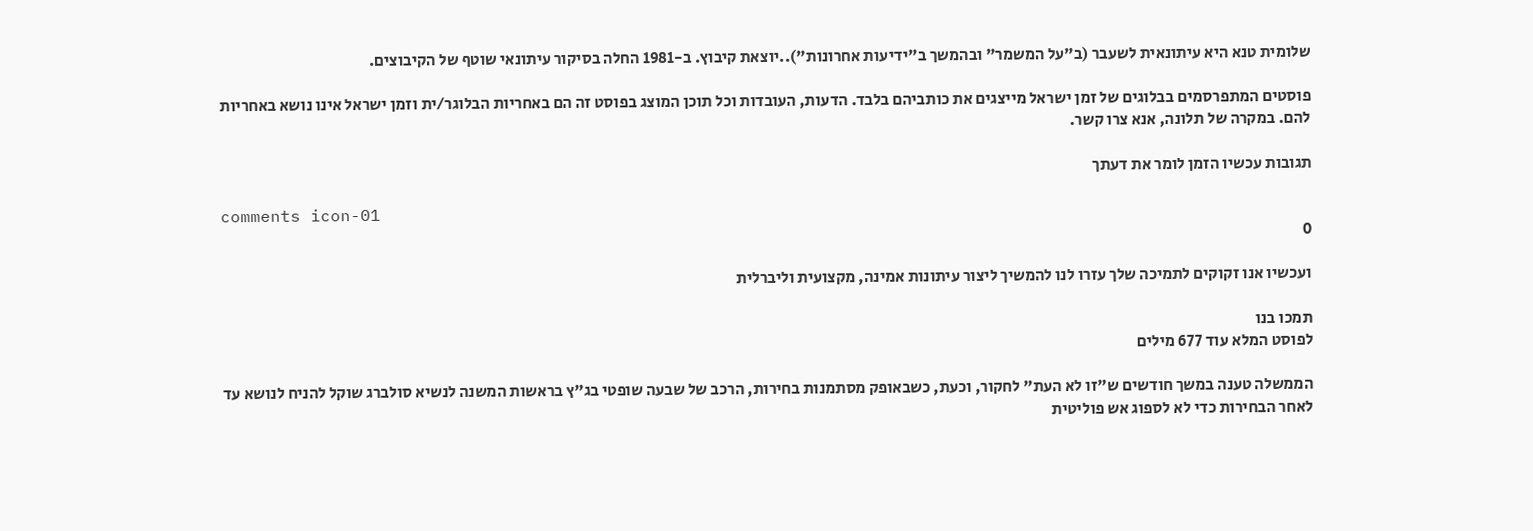שלומית טנא היא עיתונאית לשעבר (ב"על המשמר" ובהמשך ב"ידיעות אחרונות")..יוצאת קיבוץ. ב-1981 החלה בסיקור עיתונאי שוטף של הקיבוצים.

פוסטים המתפרסמים בבלוגים של זמן ישראל מייצגים את כותביהם בלבד. הדעות, העובדות וכל תוכן המוצג בפוסט זה הם באחריות הבלוגר/ית וזמן ישראל אינו נושא באחריות להם. במקרה של תלונה, אנא צרו קשר.

תגובות עכשיו הזמן לומר את דעתך

comments icon-01
0

ועכשיו אנו זקוקים לתמיכה שלך עזרו לנו להמשיך ליצור עיתונות אמינה, מקצועית וליברלית

תמכו בנו
לפוסט המלא עוד 677 מילים

הממשלה טענה במשך חודשים ש"זו לא העת" לחקור, וכעת, כשבאופק מסתמנות בחירות, הרכב של שבעה שופטי בג"ץ בראשות המשנה לנשיא סולברג שוקל להניח לנושא עד לאחר הבחירות כדי לא לספוג אש פוליטית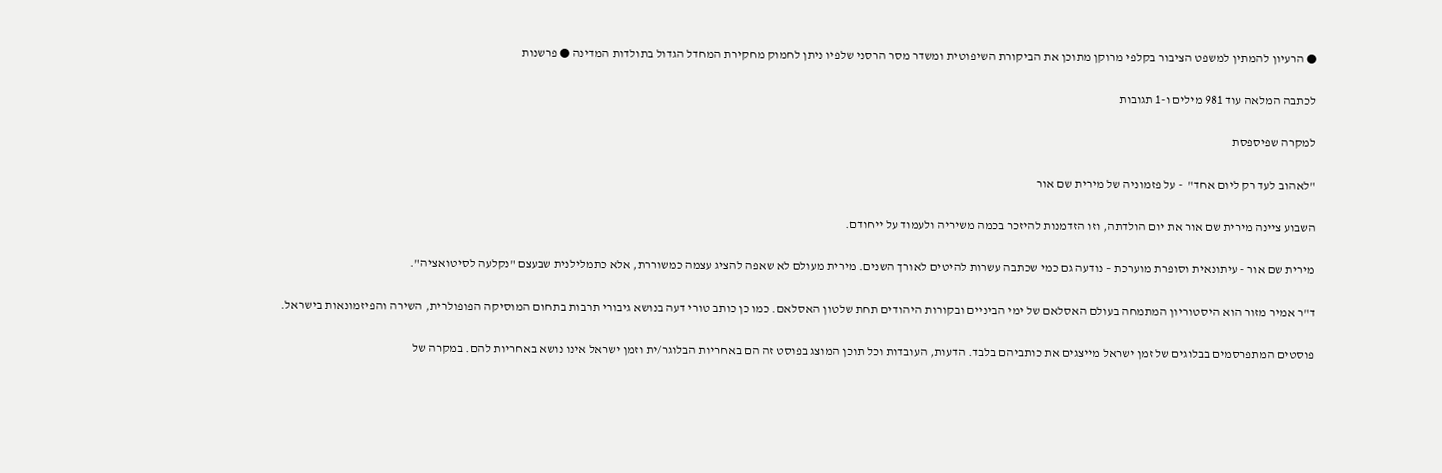● הרעיון להמתין למשפט הציבור בקלפי מרוקן מתוכן את הביקורת השיפוטית ומשדר מסר הרסני שלפיו ניתן לחמוק מחקירת המחדל הגדול בתולדות המדינה ● פרשנות

לכתבה המלאה עוד 981 מילים ו-1 תגובות

למקרה שפיספסת

"לאהוב לעד רק ליום אחד"  - על פזמוניה של מירית שם אור

השבוע ציינה מירית שם אור את יום הולדתה, וזו הזדמנות להיזכר בכמה משיריה ולעמוד על ייחודם.

מירית שם אור - עיתונאית וסופרת מוערכת – נודעה גם כמי שכתבה עשרות להיטים לאורך השנים. מירית מעולם לא שאפה להציג עצמה כמשוררת, אלא כתמלילנית שבעצם "נקלעה לסיטואציה".

ד"ר אמיר מזור הוא היסטוריון המתמחה בעולם האסלאם של ימי הביניים ובקורות היהודים תחת שלטון האסלאם. כמו כן כותב טורי דעה בנושא גיבורי תרבות בתחום המוסיקה הפופולרית, השירה והפיזמונאות בישראל.

פוסטים המתפרסמים בבלוגים של זמן ישראל מייצגים את כותביהם בלבד. הדעות, העובדות וכל תוכן המוצג בפוסט זה הם באחריות הבלוגר/ית וזמן ישראל אינו נושא באחריות להם. במקרה של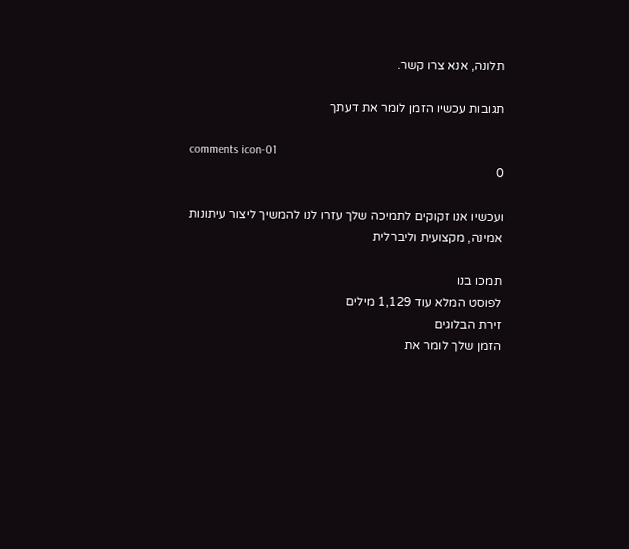תלונה, אנא צרו קשר.

תגובות עכשיו הזמן לומר את דעתך

comments icon-01
0

ועכשיו אנו זקוקים לתמיכה שלך עזרו לנו להמשיך ליצור עיתונות אמינה, מקצועית וליברלית

תמכו בנו
לפוסט המלא עוד 1,129 מילים
זירת הבלוגים
הזמן שלך לומר את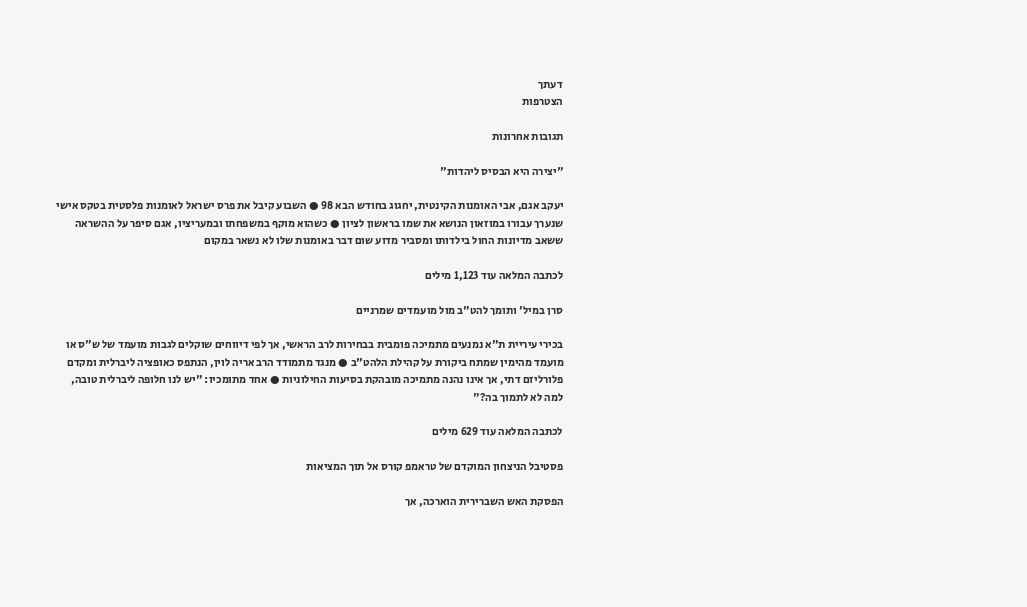דעתך
הצטרפות

תגובות אחרונות

"יצירה היא הבסיס ליהדות"

יעקב אגם, אבי האומנות הקינטית, יחגוג בחודש הבא 98 ● השבוע קיבל את פרס ישראל לאומנות פלסטית בטקס אישי שנערך עבורו במוזאון הנושא את שמו בראשון לציון ● כשהוא מוקף במשפחתו ובמעריציו, אגם סיפר על ההשראה ששאב מדיונות החול בילדותו ומסביר מדוע שום דבר באומנות שלו לא נשאר במקום

לכתבה המלאה עוד 1,123 מילים

סרן במיל' ותומך להט"ב מול מועמדים שמרניים

בכירי עיריית ת"א נמנעים מתמיכה פומבית בבחירות לרב הראשי, אך לפי דיווחים שוקלים לגבות מועמד של ש"ס או מועמד מהימין שמתח ביקורת על קהילת הלהט"ב ● מנגד מתמודד הרב אריה לוין, הנתפס כאופציה ליברלית ומקדם פלורליזם דתי, אך אינו נהנה מתמיכה מובהקת בסיעות החילוניות ● אחד מתומכיו: "יש לנו חלופה ליברלית טובה, למה לא לתמוך בה?"

לכתבה המלאה עוד 629 מילים

פסטיבל הניצחון המוקדם של טראמפ קורס אל תוך המציאות

הפסקת האש השברירית הוארכה, אך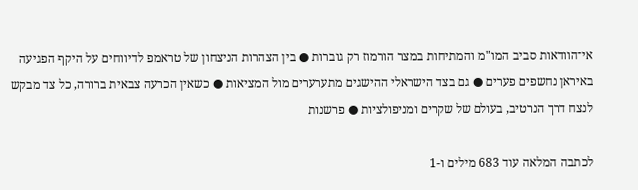אי־הוודאות סביב המו"מ והמתיחות במצר הורמוז רק גוברות ● בין הצהרות הניצחון של טראמפ לדיווחים על היקף הפגיעה באיראן נחשפים פערים ● גם בצד הישראלי ההישגים מתערערים מול המציאות ● כשאין הכרעה צבאית ברורה, כל צד מבקש לנצח דרך הנרטיב, בעולם של שקרים ומניפולציות ● פרשנות

לכתבה המלאה עוד 683 מילים ו-1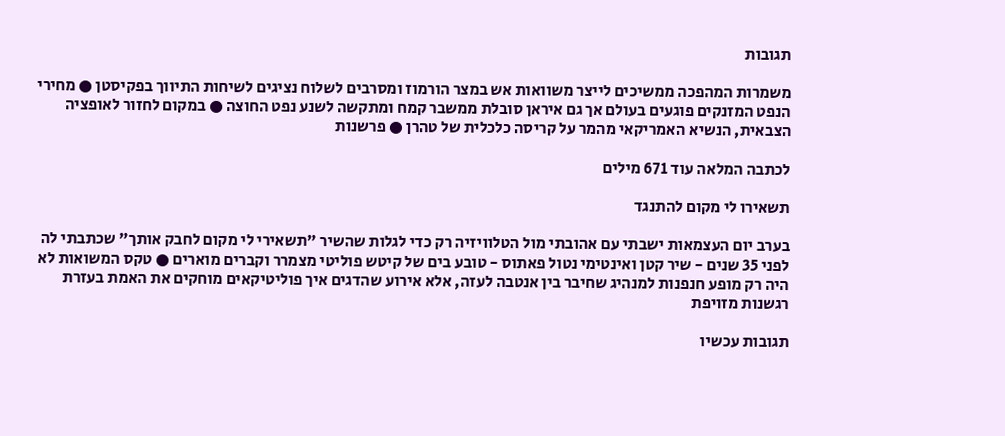תגובות

משמרות המהפכה ממשיכים לייצר משוואות אש במצר הורמוז ומסרבים לשלוח נציגים לשיחות התיווך בפקיסטן ● מחירי הנפט המזנקים פוגעים בעולם אך גם איראן סובלת ממשבר קמח ומתקשה לשנע נפט החוצה ● במקום לחזור לאופציה הצבאית, הנשיא האמריקאי מהמר על קריסה כלכלית של טהרן ● פרשנות

לכתבה המלאה עוד 671 מילים

תשאירו לי מקום להתנגד

בערב יום העצמאות ישבתי עם אהובתי מול הטלוויזיה רק כדי לגלות שהשיר "תשאירי לי מקום לחבק אותך" שכתבתי לה לפני 35 שנים - שיר קטן ואינטימי נטול פאתוס - טובע בים של קיטש פוליטי מצמרר וקברים מוארים ● טקס המשואות לא היה רק מופע חנפנות למנהיג שחיבר בין אנטבה לעזה, אלא אירוע שהדגים איך פוליטיקאים מוחקים את האמת בעזרת רגשנות מזויפת

תגובות עכשיו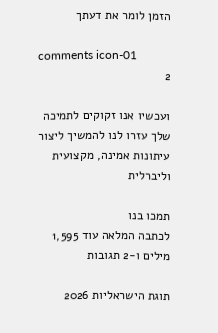הזמן לומר את דעתך

comments icon-01
2

ועכשיו אנו זקוקים לתמיכה שלך עזרו לנו להמשיך ליצור עיתונות אמינה, מקצועית וליברלית

תמכו בנו
לכתבה המלאה עוד 1,595 מילים ו-2 תגובות

תוגת הישראליות 2026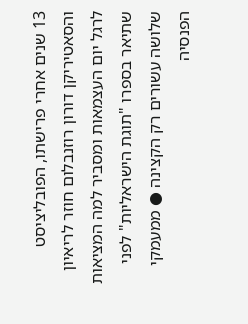13 שנים אחרי פרישתו, הפובליציסט והסאטיריקן דורון רוזנבלום חוזר לריאיון לרגל יום העצמאות ומסביר למה המציאות שתיאר בספרו "תוגת הישראליות" לפני שלושה עשורים רק הקצינה ● ממעמקי הפנסיה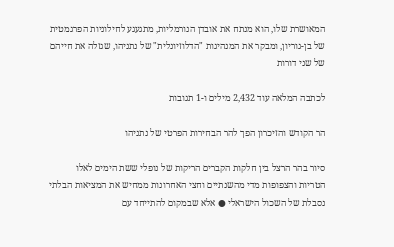המאושרת שלו, הוא מנתח את אובדן הנורמליות, מתגעגע לחילוניות הפרגמטית של בן-גוריון, ומבקר את המנהיגות "הדלוזיונלית" של נתניהו, שגזלה את חייהם של שני דורות

לכתבה המלאה עוד 2,432 מילים ו-1 תגובות

הר הקודש והזיכרון הפך להר הבחירות הפרטי של נתניהו

סיור בהר הרצל בין חלקות הקברים הריקות של נופלי ששת הימים לאלו הטריות והצפופות מדי מהשנתיים וחצי האחרונות ממחיש את המציאות הבלתי נסבלת של השכול הישראלי ● אלא שבמקום להתייחד עם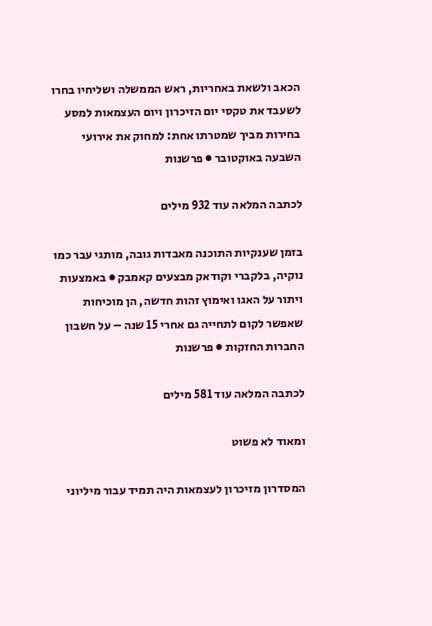הכאב ולשאת באחריות, ראש הממשלה ושליחיו בחרו לשעבד את טקסי יום הזיכרון ויום העצמאות למסע בחירות מביך שמטרתו אחת: למחוק את אירועי השבעה באוקטובר ● פרשנות

לכתבה המלאה עוד 932 מילים

בזמן שענקיות התוכנה מאבדות גובה, מותגי עבר כמו נוקיה, בלקברי וקודאק מבצעים קאמבק ● באמצעות ויתור על האגו ואימוץ זהות חדשה, הן מוכיחות שאפשר לקום לתחייה גם אחרי 15 שנה – על חשבון החברות החזקות ● פרשנות

לכתבה המלאה עוד 581 מילים

ומאוד לא פשוט

המסדרון מזיכרון לעצמאות היה תמיד עבור מיליוני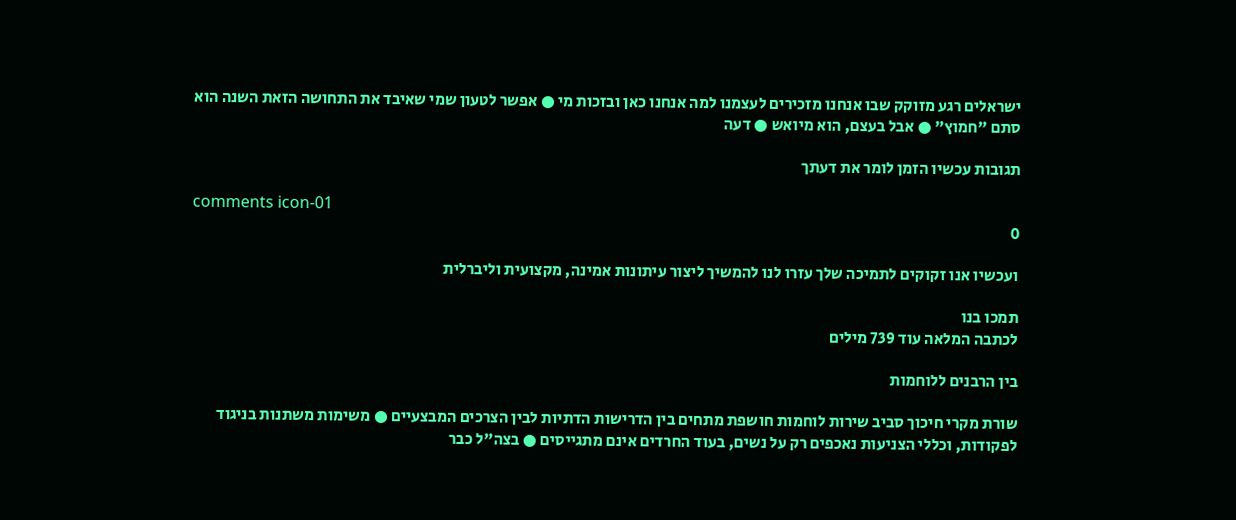ישראלים רגע מזוקק שבו אנחנו מזכירים לעצמנו למה אנחנו כאן ובזכות מי ● אפשר לטעון שמי שאיבד את התחושה הזאת השנה הוא סתם "חמוץ" ● אבל בעצם, הוא מיואש ● דעה

תגובות עכשיו הזמן לומר את דעתך

comments icon-01
0

ועכשיו אנו זקוקים לתמיכה שלך עזרו לנו להמשיך ליצור עיתונות אמינה, מקצועית וליברלית

תמכו בנו
לכתבה המלאה עוד 739 מילים

בין הרבנים ללוחמות

שורת מקרי חיכוך סביב שירות לוחמות חושפת מתחים בין הדרישות הדתיות לבין הצרכים המבצעיים ● משימות משתנות בניגוד לפקודות, וכללי הצניעות נאכפים רק על נשים, בעוד החרדים אינם מתגייסים ● בצה"ל כבר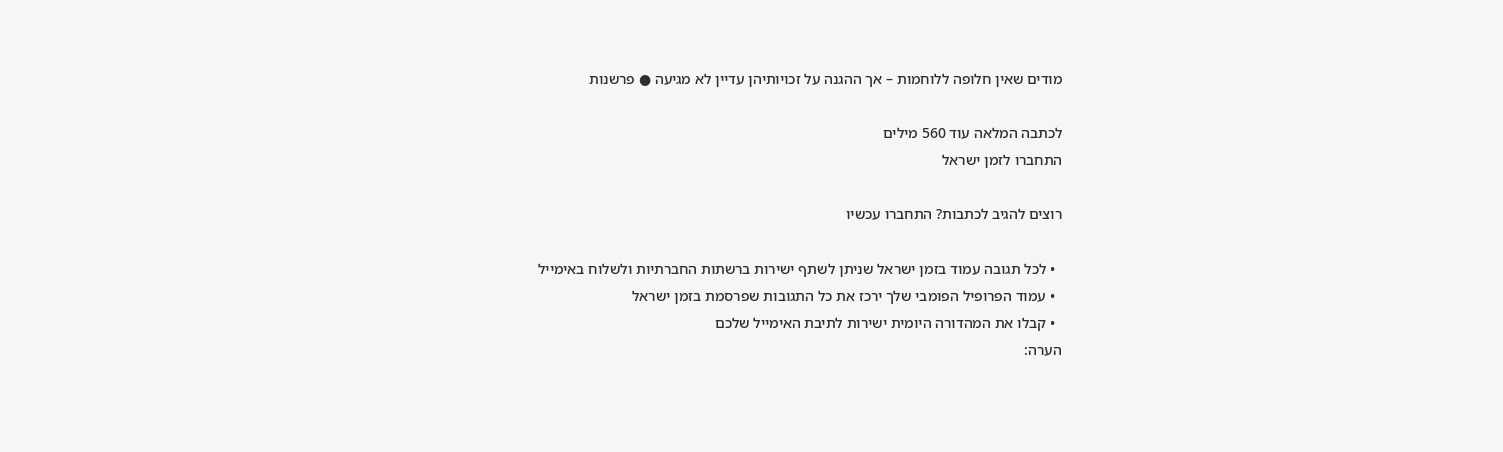מודים שאין חלופה ללוחמות – אך ההגנה על זכויותיהן עדיין לא מגיעה ● פרשנות

לכתבה המלאה עוד 560 מילים
התחברו לזמן ישראל

רוצים להגיב לכתבות? התחברו עכשיו

  • לכל תגובה עמוד בזמן ישראל שניתן לשתף ישירות ברשתות החברתיות ולשלוח באימייל
  • עמוד הפרופיל הפומבי שלך ירכז את כל התגובות שפרסמת בזמן ישראל
  • קבלו את המהדורה היומית ישירות לתיבת האימייל שלכם
הערה: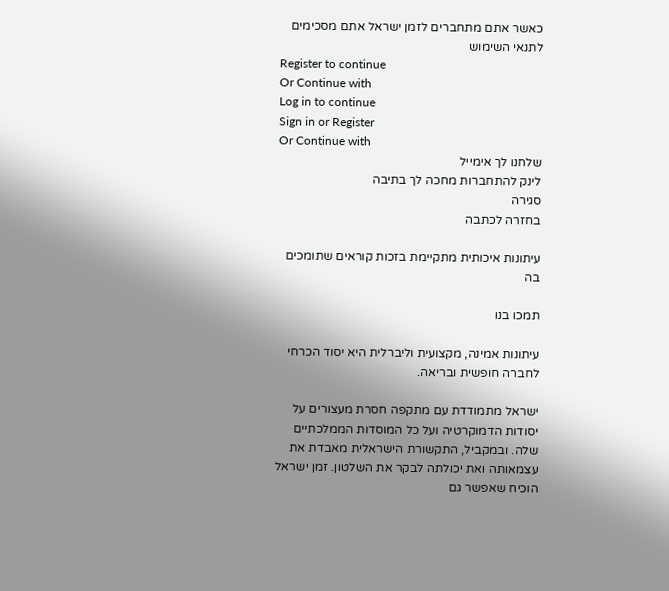כאשר אתם מתחברים לזמן ישראל אתם מסכימים לתנאי השימוש
Register to continue
Or Continue with
Log in to continue
Sign in or Register
Or Continue with
שלחנו לך אימייל
לינק להתחברות מחכה לך בתיבה
סגירה
בחזרה לכתבה

עיתונות איכותית מתקיימת בזכות קוראים שתומכים בה

תמכו בנו

עיתונות אמינה, מקצועית וליברלית היא יסוד הכרחי לחברה חופשית ובריאה.

ישראל מתמודדת עם מתקפה חסרת מעצורים על יסודות הדמוקרטיה ועל כל המוסדות הממלכתיים שלה. ובמקביל, התקשורת הישראלית מאבדת את עצמאותה ואת יכולתה לבקר את השלטון. זמן ישראל הוכיח שאפשר גם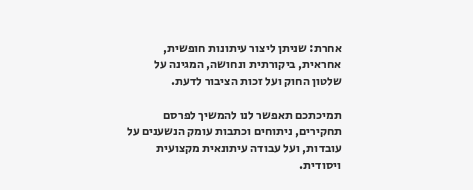אחרת: שניתן ליצור עיתונות חופשית, אחראית, ביקורתית ונחושה, המגינה על שלטון החוק ועל זכות הציבור לדעת.

תמיכתכם תאפשר לנו להמשיך לפרסם תחקירים, ניתוחים וכתבות עומק הנשענים על עובדות, ועל עבודה עיתונאית מקצועית ויסודית.